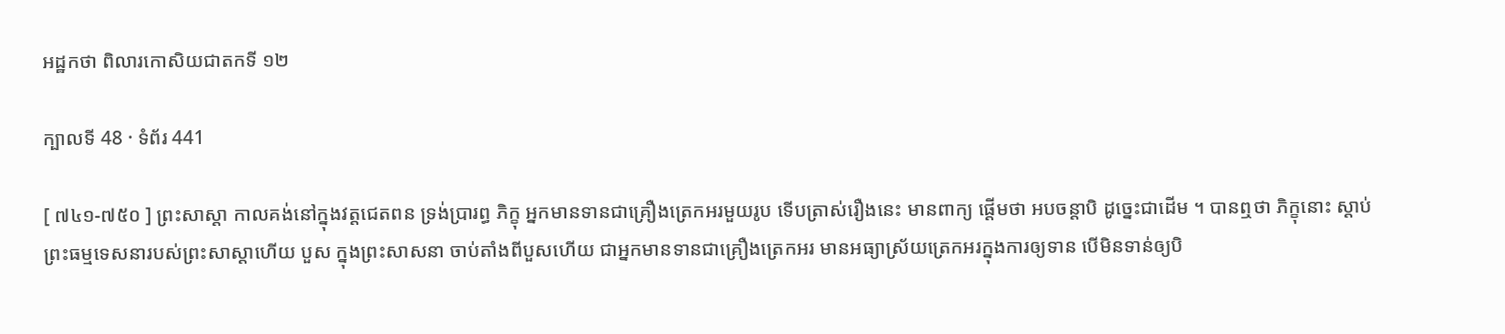អដ្ឋកថា ពិលារកោសិយជាតកទី ១២

ក្បាលទី 48 · ទំព័រ 441

[ ៧៤១-៧៥០ ] ព្រះសាស្តា កាលគង់នៅក្នុងវត្តជេតពន ទ្រង់ប្រារព្ធ ភិក្ខុ អ្នកមានទានជាគ្រឿងត្រេកអរមួយរូប ទើបត្រាស់រឿងនេះ មានពាក្យ ផ្តើមថា អបចន្តាបិ ដូច្នេះជាដើម ។ បានឮថា ភិក្ខុនោះ ស្តាប់ព្រះធម្មទេសនារបស់ព្រះសាស្តាហើយ បួស ក្នុងព្រះសាសនា ចាប់តាំងពីបួសហើយ ជាអ្នកមានទានជាគ្រឿងត្រេកអរ មានអធ្យាស្រ័យត្រេកអរក្នុងការឲ្យទាន បើមិនទាន់ឲ្យបិ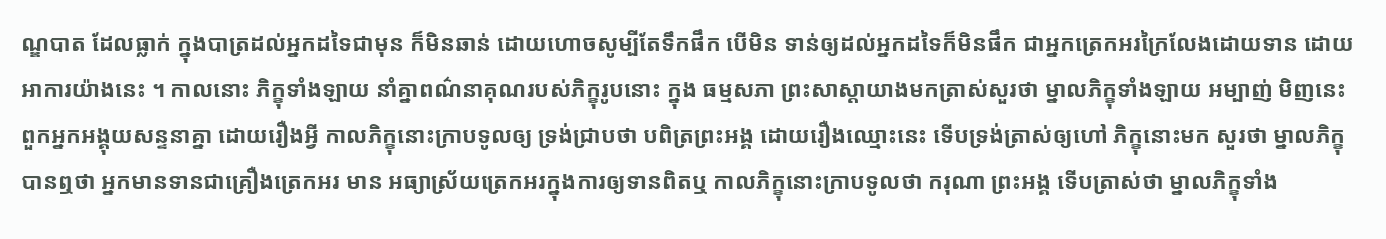ណ្ឌបាត ដែលធ្លាក់ ក្នុងបាត្រដល់អ្នកដទៃជាមុន ក៏មិនឆាន់ ដោយហោចសូម្បីតែទឹកផឹក បើមិន ទាន់ឲ្យដល់អ្នកដទៃក៏មិនផឹក ជាអ្នកត្រេកអរក្រៃលែងដោយទាន ដោយ អាការយ៉ាងនេះ ។ កាលនោះ ភិក្ខុទាំងឡាយ នាំគ្នាពណ៌នាគុណរបស់ភិក្ខុរូបនោះ ក្នុង ធម្មសភា ព្រះសាស្តាយាងមកត្រាស់សួរថា ម្នាលភិក្ខុទាំងឡាយ អម្បាញ់ មិញនេះ ពួកអ្នកអង្គុយសន្ទនាគ្នា ដោយរឿងអ្វី កាលភិក្ខុនោះក្រាបទូលឲ្យ ទ្រង់ជ្រាបថា បពិត្រព្រះអង្គ ដោយរឿងឈ្មោះនេះ ទើបទ្រង់ត្រាស់ឲ្យហៅ ភិក្ខុនោះមក សួរថា ម្នាលភិក្ខុ បានឮថា អ្នកមានទានជាគ្រឿងត្រេកអរ មាន អធ្យាស្រ័យត្រេកអរក្នុងការឲ្យទានពិតឬ កាលភិក្ខុនោះក្រាបទូលថា ករុណា ព្រះអង្គ ទើបត្រាស់ថា ម្នាលភិក្ខុទាំង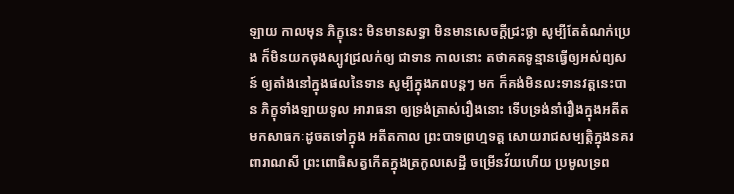ឡាយ កាលមុន ភិក្ខុនេះ មិនមានសទ្ធា មិនមានសេចក្តីជ្រះថ្លា សូម្បីតែតំណក់ប្រេង ក៏មិនយកចុងស្បូវជ្រលក់ឲ្យ ជាទាន កាលនោះ តថាគតទូន្មានធ្វើឲ្យអស់ព្យសន៍ ឲ្យតាំងនៅក្នុងផលនៃទាន សូម្បីក្នុងភពបន្តៗ មក ក៏គង់មិនលះទានវត្តនេះបាន ភិក្ខុទាំងឡាយទូល អារាធនា ឲ្យទ្រង់ត្រាស់រឿងនោះ ទើបទ្រង់នាំរឿងក្នុងអតីតមកសាធកៈដូចតទៅក្នុង អតីតកាល ព្រះបាទព្រហ្មទត្ត សោយរាជសម្បត្តិក្នុងនគរពារាណសី ព្រះពោធិសត្វកើតក្នុងត្រកូលសេដ្ឋី ចម្រើនវ័យហើយ ប្រមូលទ្រព